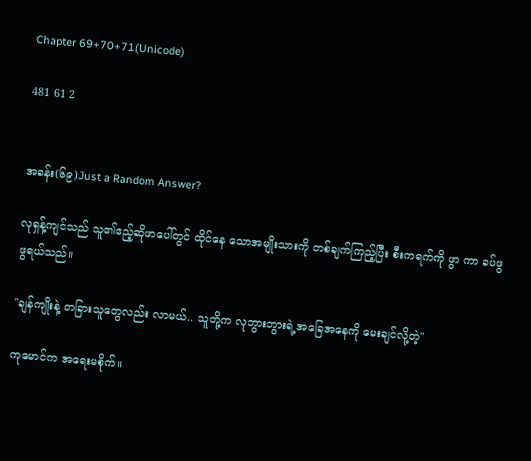Chapter 69+70+71(Unicode)

481 61 2


အခန်း(၆၉)Just a Random Answer?

လုရှန့်ကျင်သည် သူ၏ဧည့်ဆိုဖာပေါ်တွင် ထိုင်နေ သောအမျိုးသားကို တစ်ချက်ကြည့်ပြီး စီးကရက်ကို ဖွာ ကာ ခပ်ဖွဖွရယ်သည်။

"ချန်ကျိုးနဲ့ တခြားသူတွေလည်း လာမယ်.. သူတို့က လုဘွားဘွားရဲ့အခြေအနေကို မေးချင်လို့တဲ့"

ကုမောင်က အရေးမစိုက်။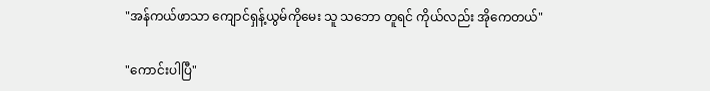"အန်ကယ်ဖာသာ ကျောင်ရှန့်ယွမ်ကိုမေး သူ သဘော တူရင် ကိုယ်လည်း အိုကေတယ်"

"ကောင်းပါပြီ"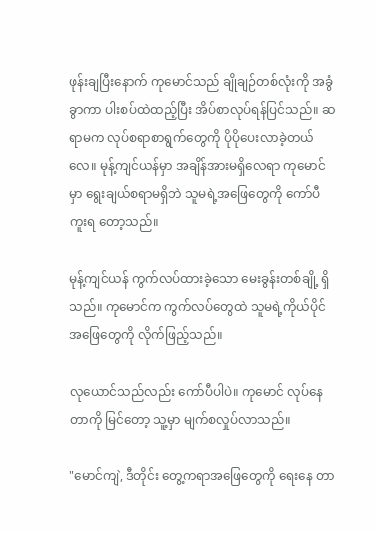ဖုန်းချပြီးနောက် ကုမောင်သည် ချိုချဉ်တစ်လုံးကို အခွံခွာကာ ပါးစပ်ထဲထည့်ပြီး အိပ်စာလုပ်ရန်ပြင်သည်။ ဆရာမက လုပ်စရာစာရွက်တွေကို ပိုပိုပေးလာခဲ့တယ် လေ။ မုန့်ကျင်ယန်မှာ အချိန်အားမရှိလေရာ ကုမောင်မှာ ရွေးချယ်စရာမရှိဘဲ သူမရဲ့အဖြေတွေကို ကော်ပီကူးရ တော့သည်။

မုန့်ကျင်ယန် ကွက်လပ်ထားခဲ့သော မေးခွန်းတစ်ချို့ ရှိသည်။ ကုမောင်က ကွက်လပ်တွေထဲ သူမရဲ့ကိုယ်ပိုင် အဖြေတွေကို လိုက်ဖြည့်သည်။

လုယောင်သည်လည်း ကော်ပီပါပဲ။ ကုမောင် လုပ်နေ တာကို မြင်တော့ သူ့မှာ မျက်စလှုပ်လာသည်။

"မောင်ကျဲ, ဒီတိုင်း တွေ့ကရာအဖြေတွေကို ရေးနေ တာ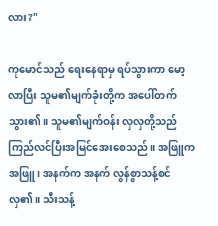လား?"

ကုမောင်သည် ရေးနေရာမှ ရပ်သွားကာ မော့လာပြီး သူမ၏မျက်ခုံးတို့က အပေါ်တက်သွား၏။ သူမ၏မျက်ဝန်း လှလှတို့သည် ကြည်လင်ပြီးအမြင်အေးစေသည်။ အဖြူက အဖြူ၊ အနက်က အနက် လွန်စွာသန့်စင်လှ၏။ သီးသန့်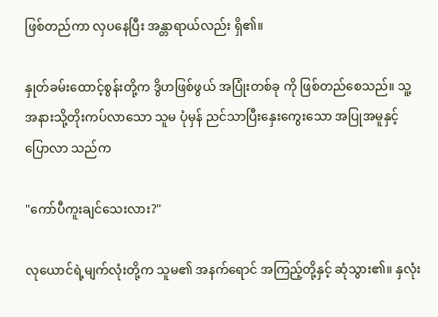ဖြစ်တည်ကာ လှပနေပြီး အန္တာရာယ်လည်း ရှိ၏။

နှုတ်ခမ်းထောင့်စွန်းတို့က ဒွိဟဖြစ်ဖွယ် အပြုံးတစ်ခု ကို ဖြစ်တည်စေသည်။ သူ့အနားသို့တိုးကပ်လာသော သူမ ပုံမှန် ညင်သာပြီးနှေးကွေးသော အပြုအမူနှင့် ပြောလာ သည်က

"ကော်ပီကူးချင်သေးလား?"

လုယောင်ရဲ့မျက်လုံးတို့က သူမ၏ အနက်ရောင် အကြည့်တို့နှင့် ဆုံသွား၏။ နှလုံး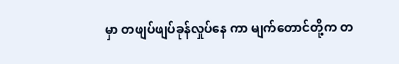မှာ တဖျပ်ဖျပ်ခုန်လှုပ်နေ ကာ မျက်တောင်တို့က တ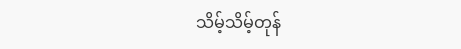သိမ့်သိမ့်တုန်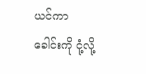ယင်ကာ ခေါင်းကို ငုံ့လို့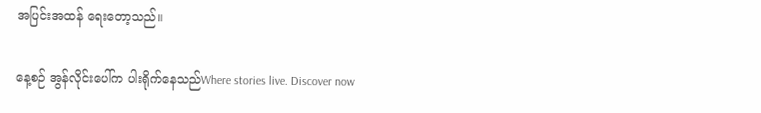အပြင်းအထန် ရေးတော့သည်။

နေ့စဉ် အွန်လိုင်းပေါ်က ပါးရိုက်နေသည်Where stories live. Discover now